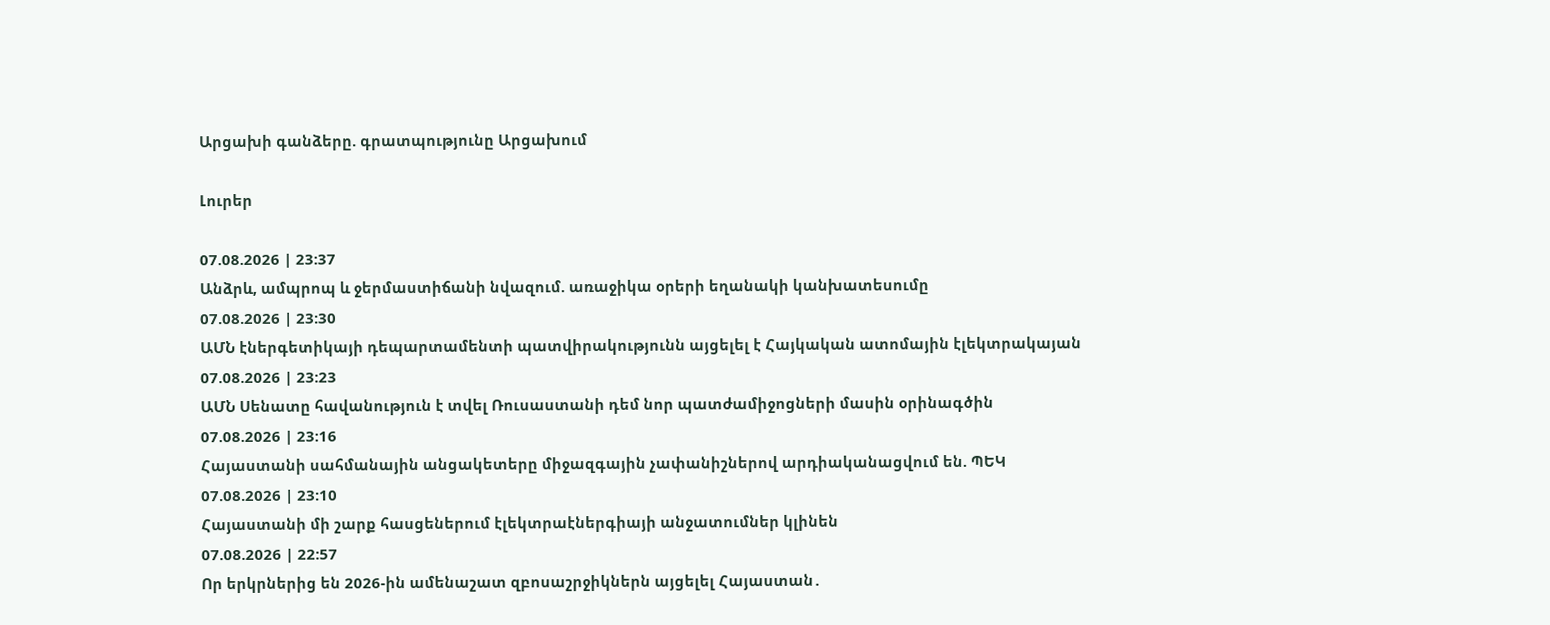Արցախի գանձերը. գրատպությունը Արցախում

Լուրեր

07.08.2026 | 23:37
Անձրև, ամպրոպ և ջերմաստիճանի նվազում. առաջիկա օրերի եղանակի կանխատեսումը
07.08.2026 | 23:30
ԱՄՆ էներգետիկայի դեպարտամենտի պատվիրակությունն այցելել է Հայկական ատոմային էլեկտրակայան
07.08.2026 | 23:23
ԱՄՆ Սենատը հավանություն է տվել Ռուսաստանի դեմ նոր պատժամիջոցների մասին օրինագծին
07.08.2026 | 23:16
Հայաստանի սահմանային անցակետերը միջազգային չափանիշներով արդիականացվում են. ՊԵԿ
07.08.2026 | 23:10
Հայաստանի մի շարք հասցեներում էլեկտրաէներգիայի անջատումներ կլինեն
07.08.2026 | 22:57
Որ երկրներից են 2026-ին ամենաշատ զբոսաշրջիկներն այցելել Հայաստան․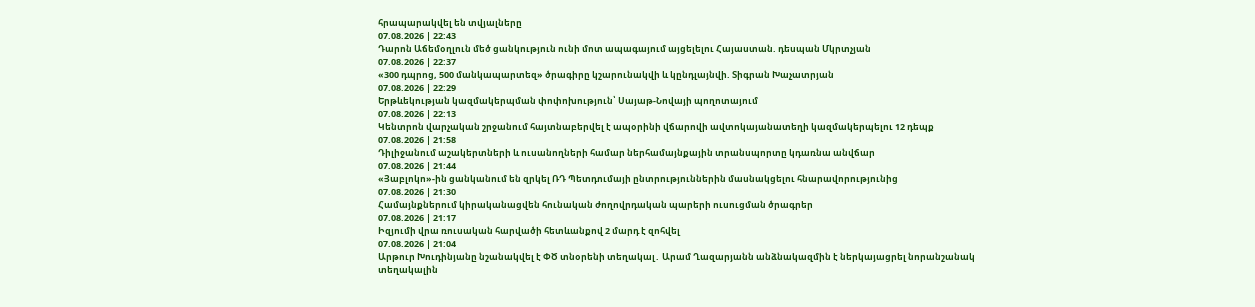հրապարակվել են տվյալները
07.08.2026 | 22:43
Դարոն Աճեմօղլուն մեծ ցանկություն ունի մոտ ապագայում այցելելու Հայաստան. դեսպան Մկրտչյան
07.08.2026 | 22:37
«300 դպրոց, 500 մանկապարտեզ» ծրագիրը կշարունակվի և կընդլայնվի. Տիգրան Խաչատրյան
07.08.2026 | 22:29
Երթևեկության կազմակերպման փոփոխություն՝ Սայաթ-Նովայի պողոտայում
07.08.2026 | 22:13
Կենտրոն վարչական շրջանում հայտնաբերվել է ապօրինի վճարովի ավտոկայանատեղի կազմակերպելու 12 դեպք
07.08.2026 | 21:58
Դիլիջանում աշակերտների և ուսանողների համար ներհամայնքային տրանսպորտը կդառնա անվճար
07.08.2026 | 21:44
«Յաբլոկո»-ին ցանկանում են զրկել ՌԴ Պետդումայի ընտրություններին մասնակցելու հնարավորությունից
07.08.2026 | 21:30
Համայնքներում կիրականացվեն հունական ժողովրդական պարերի ուսուցման ծրագրեր
07.08.2026 | 21:17
Իզյումի վրա ռուսական հարվածի հետևանքով 2 մարդ է զոհվել
07.08.2026 | 21:04
Արթուր Խուդինյանը նշանակվել է ՓԾ տնօրենի տեղակալ․ Արամ Ղազարյանն անձնակազմին է ներկայացրել նորանշանակ տեղակալին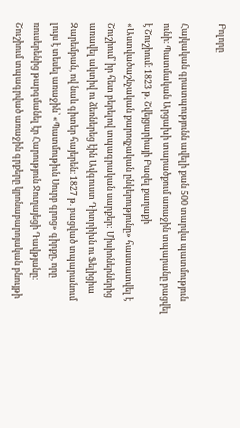Բոլորը

Հայկական գրատպությունն ավելի քան 500 տարվա պատմություն ունի։ Պատմական Արցախի տարածքում առաջին տպարանը բացվել է Շուշիում։ 1823 թ. Շվեյցարիայի Բազել քաղաքի «Աստվածաշնչական քարոզչական ընկերությունը» հաստատվել է Շուշիում՝ իր հետ բերելով տպագրական սարքեր: Միսիոներներից առավել ակտիվ ու ձեռներեց էին Ավգուստ Դիտրիխն ու Ֆելիցիա Զարեմբան, ով նաև գիտեր հայերեն։ 1827 թ. բացված տպարանում լույս է տեսել առաջին՝ «Պատմութիւն Սուրբ գրոց» գիրքը, որը ռուսերենից թարգմանել էր Հարություն Ջուղայեցի Դավթյանը։ Շուշիում տպագրված առաջին գրքերը կրոնաբարոյական բնույթի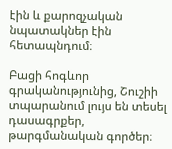էին և քարոզչական նպատակներ էին հետապնդում։

Բացի հոգևոր գրականությունից, Շուշիի տպարանում լույս են տեսել դասագրքեր, թարգմանական գործեր։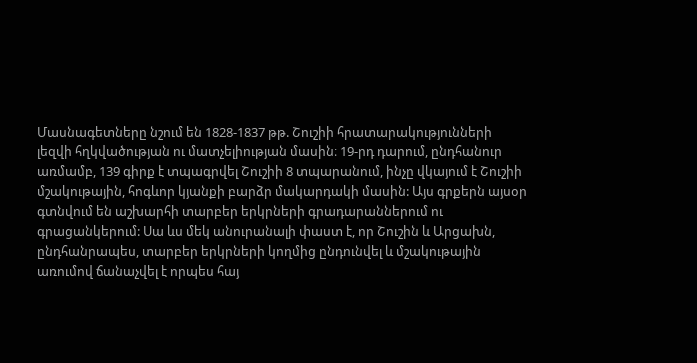Մասնագետները նշում են 1828-1837 թթ. Շուշիի հրատարակությունների լեզվի հղկվածության ու մատչելիության մասին։ 19-րդ դարում, ընդհանուր առմամբ, 139 գիրք է տպագրվել Շուշիի 8 տպարանում, ինչը վկայում է Շուշիի մշակութային, հոգևոր կյանքի բարձր մակարդակի մասին: Այս գրքերն այսօր գտնվում են աշխարհի տարբեր երկրների գրադարաններում ու գրացանկերում: Սա ևս մեկ անուրանալի փաստ է, որ Շուշին և Արցախն, ընդհանրապես, տարբեր երկրների կողմից ընդունվել և մշակութային առումով ճանաչվել է որպես հայ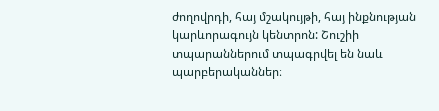ժողովրդի, հայ մշակույթի, հայ ինքնության կարևորագույն կենտրոն: Շուշիի տպարաններում տպագրվել են նաև պարբերականներ։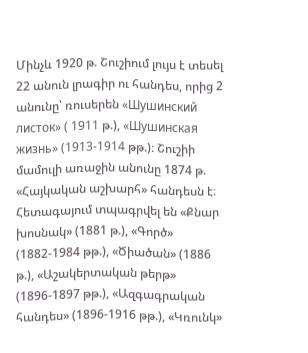Մինչև 1920 թ. Շուշիում լույս է տեսել 22 անուն լրագիր ու հանդես, որից 2 անունը՝ ռուսերեն «Шушинский листок» ( 1911 թ.), «Шушинская жизнь» (1913-1914 թթ.)։ Շուշիի մամուլի առաջին անունը 1874 թ. «Հայկական աշխարհ» հանդեսն է։ Հետագայում տպագրվել են «Քնար խոսնակ» (1881 թ.), «Գործ» (1882-1984 թթ.), «Ծիածան» (1886 թ.), «Աշակերտական թերթ» (1896-1897 թթ.), «Ազգագրական հանդես» (1896-1916 թթ.), «Կռունկ»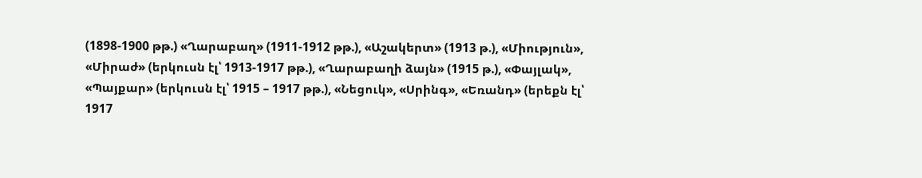(1898-1900 թթ.) «Ղարաբաղ» (1911-1912 թթ.), «Աշակերտ» (1913 թ.), «Միություն», «Միրաժ» (երկուսն էլ՝ 1913-1917 թթ.), «Ղարաբաղի ձայն» (1915 թ.), «Փայլակ», «Պայքար» (երկուսն էլ՝ 1915 – 1917 թթ.), «Նեցուկ», «Սրինգ», «Եռանդ» (երեքն էլ՝ 1917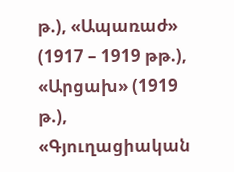թ.), «Ապառաժ» (1917 – 1919 թթ.), «Արցախ» (1919 թ.), «Գյուղացիական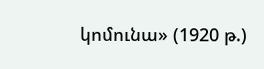կոմունա» (1920 թ.)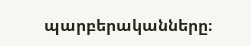պարբերականները։